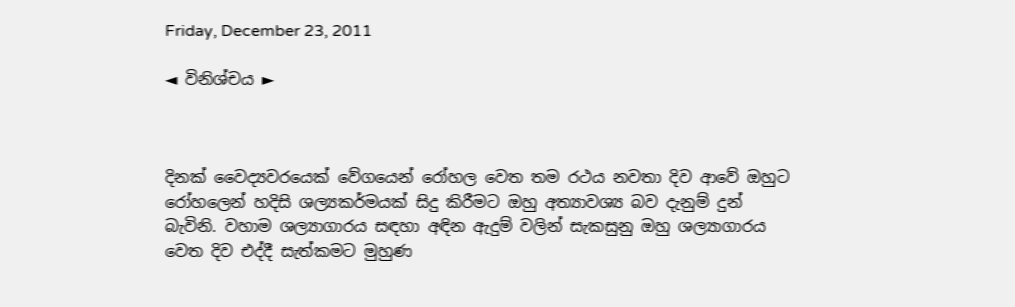Friday, December 23, 2011

◄ විනිශ්චය ►



දිනක් වෛද්‍යවරයෙක් වේගයෙන් රෝහල වෙත තම රථය නවතා දිව ආවේ ඔහුට රෝහලෙන් හදිසි ශල්‍යකර්මයක් සිදු කිරීමට ඔහු අත්‍යාවශ්‍ය බව දැනුම් දුන් බැවිනි. වහාම ශල්‍යාගාරය සඳහා අඳින ඇදුම් වලින් සැකසුනු ඔහු ශල්‍යාගාරය වෙත දිව එද්දී සැත්කමට මුහුණ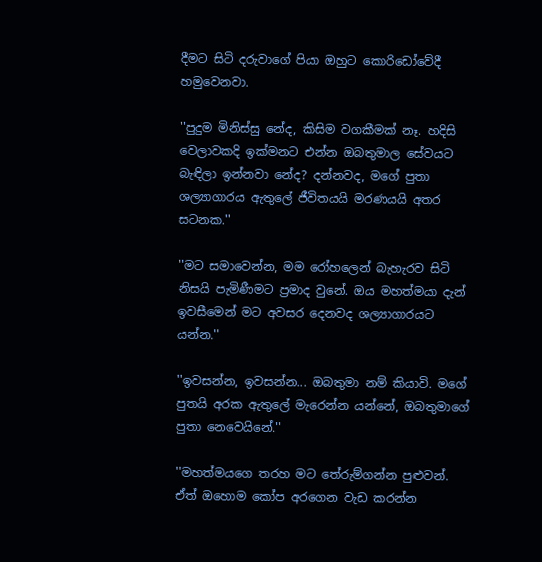දීමට සිටි දරුවාගේ පියා ඔහුට කොරිඩෝවේදී හමුවෙනවා.

''පුදුම මිනිස්සු නේද, කිසිම වගකීමක් නෑ. හදිසි වෙලාවකදි ඉක්මනට එන්න ඔබතුමාල සේවයට බැඳිලා ඉන්නවා නේද? දන්නවද, මගේ පුතා ශල්‍යාගාරය ඇතුලේ ජීවිතයයි මරණයයි අතර සටනක.''

''මට සමාවෙන්න, මම රෝහලෙන් බැහැරව සිටි නිසයි පැමිණීමට ප්‍රමාද වුනේ. ඔය මහත්මයා දැන් ඉවසීමෙන් මට අවසර දෙනවද ශල්‍යාගාරයට යන්න.''

''ඉවසන්න, ඉවසන්න... ඔබතුමා නම් කියාවි. මගේ පුතයි අරක ඇතුලේ මැරෙන්න යන්නේ, ඔබතුමාගේ පුතා නෙවෙයිනේ.''

''මහත්මයගෙ තරහ මට තේරුම්ගන්න පුළුවන්. ඒත් ඔහොම කෝප අරගෙන වැඩ කරන්න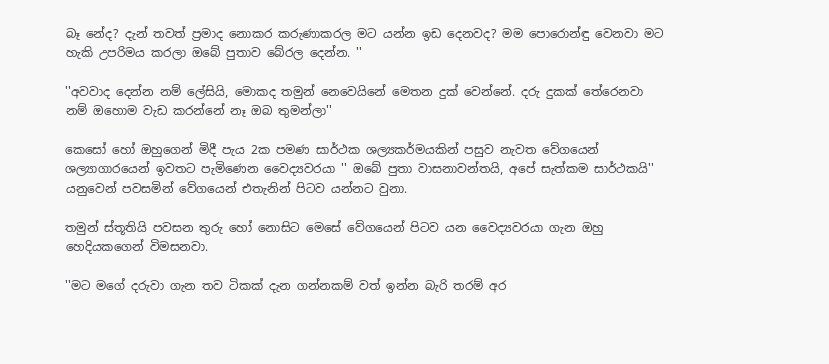බෑ නේද? දැන් තවත් ප්‍රමාද නොකර කරුණාකරල මට යන්න ඉඩ දෙනවද? මම පොරොන්ඳු වෙනවා මට හැකි උපරිමය කරලා ඔබේ පුතාව බේරල දෙන්න. ''

''අවවාද දෙන්න නම් ලේසියි, මොකද තමුන් නෙවෙයිනේ මෙතන දුක් වෙන්නේ. දරු දුකක් තේරෙනවා නම් ඔහොම වැඩ කරන්නේ නෑ ඔබ තුමන්ලා''

කෙසෝ හෝ ඔහුගෙන් මිදී පැය 2ක පමණ සාර්ථක ශල්‍යකර්මයකින් පසුව නැවත වේගයෙන් ශල්‍යාගාරයෙන් ඉවතට පැමිණෙන වෛද්‍යවරයා '' ඔබේ පුතා වාසනාවන්තයි, අපේ සැත්කම සාර්ථකයි'' යනුවෙන් පවසමින් වේගයෙන් එතැනින් පිටව යන්නට වුනා.

තමුන් ස්තූතියි පවසන තුරු හෝ නොසිට මෙසේ වේගයෙන් පිටව යන වෛද්‍යවරයා ගැන ඔහු හෙදියකගෙන් විමසනවා.

''මට මගේ දරුවා ගැන තව ටිකක් දැන ගන්නකම් වත් ඉන්න බැරි තරම් අර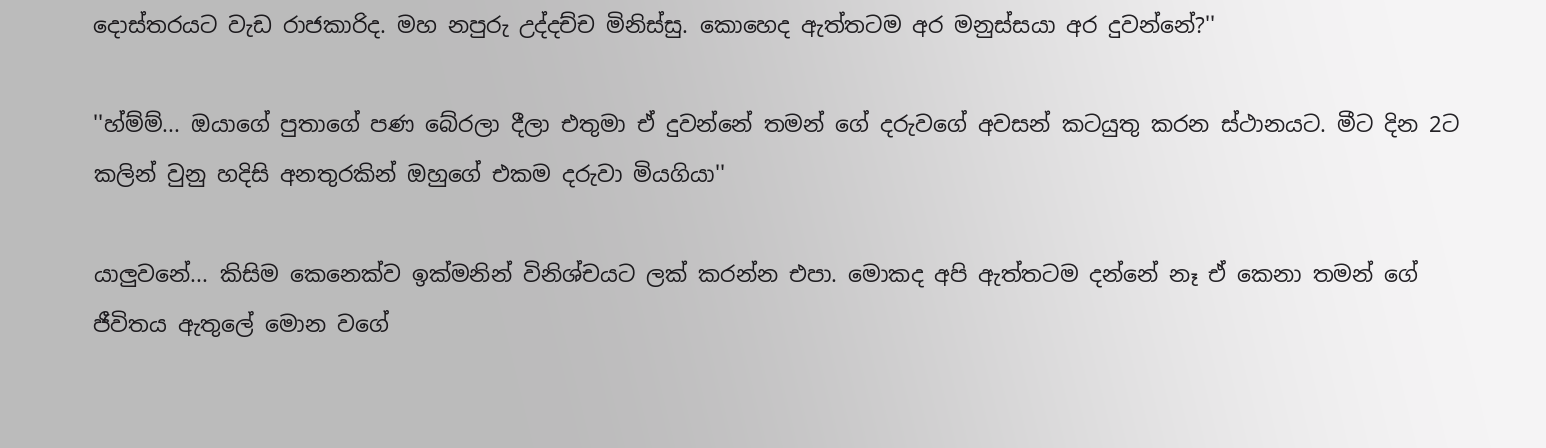දොස්තරයට වැඩ රාජකාරිද. මහ නපුරු උද්දච්ච මිනිස්සු. කොහෙද ඇත්තටම අර මනුස්සයා අර දුවන්නේ?''

''හ්ම්ම්... ඔයාගේ පුතාගේ පණ බේරලා දීලා එතුමා ඒ දුවන්නේ තමන් ගේ දරුවගේ අවසන් කටයුතු කරන ස්ථානයට. මීට දින 2ට කලින් වුනු හදිසි අනතුරකින් ඔහුගේ එකම දරුවා මියගියා''

යාලුවනේ... කිසිම කෙනෙක්ව ඉක්මනින් විනිශ්චයට ලක් කරන්න එපා. මොකද අපි ඇත්තටම දන්නේ නෑ ඒ කෙනා තමන් ගේ ජීවිතය ඇතුලේ මොන වගේ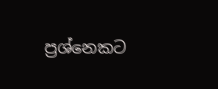ප්‍රශ්නෙකට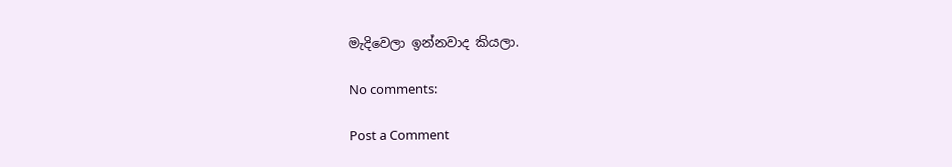මැදිවෙලා ඉන්නවාද කියලා.

No comments:

Post a Comment